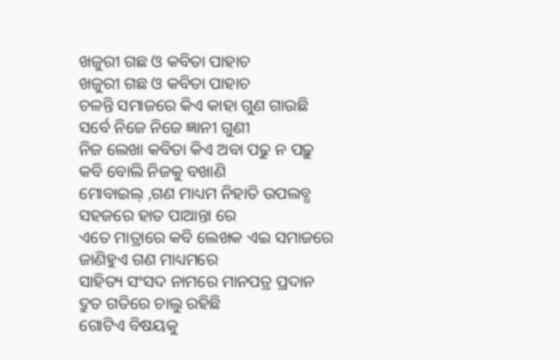ଖଜୁରୀ ଗଛ ଓ କବିତା ପାହାଚ
ଖଜୁରୀ ଗଛ ଓ କବିତା ପାହାଚ
ଚଳନ୍ତି ସମାଜରେ କିଏ କାହା ଗୁଣ ଗାଉଛି
ସର୍ବେ ନିଜେ ନିଜେ ଜ୍ଞାନୀ ଗୁଣୀ
ନିଜ ଲେଖା କବିତା କିଏ ଅବା ପଢୁ ନ ପଢ଼ୁ
କବି ବୋଲି ନିଜକୁ ବଖାଣି
ମୋବାଇଲ୍ ,ଗଣ ମାଧ୍ୟମ ନିହାତି ଉପଲବ୍ଧ
ସହଜରେ ହାତ ପାଆନ୍ତା ରେ
ଏତେ ମାତ୍ରାରେ କବି ଲେଖକ ଏଇ ସମାଜରେ
ଜାଣିହୁଏ ଗଣ ମାଧ୍ୟମରେ
ସାହିତ୍ୟ ସଂସଦ ନାମରେ ମାନପତ୍ର ପ୍ରଦାନ
ଦ୍ରୁତ ଗତିରେ ଚାଲୁ ରହିଛି
ଗୋଟିଏ ବିଷୟକୁ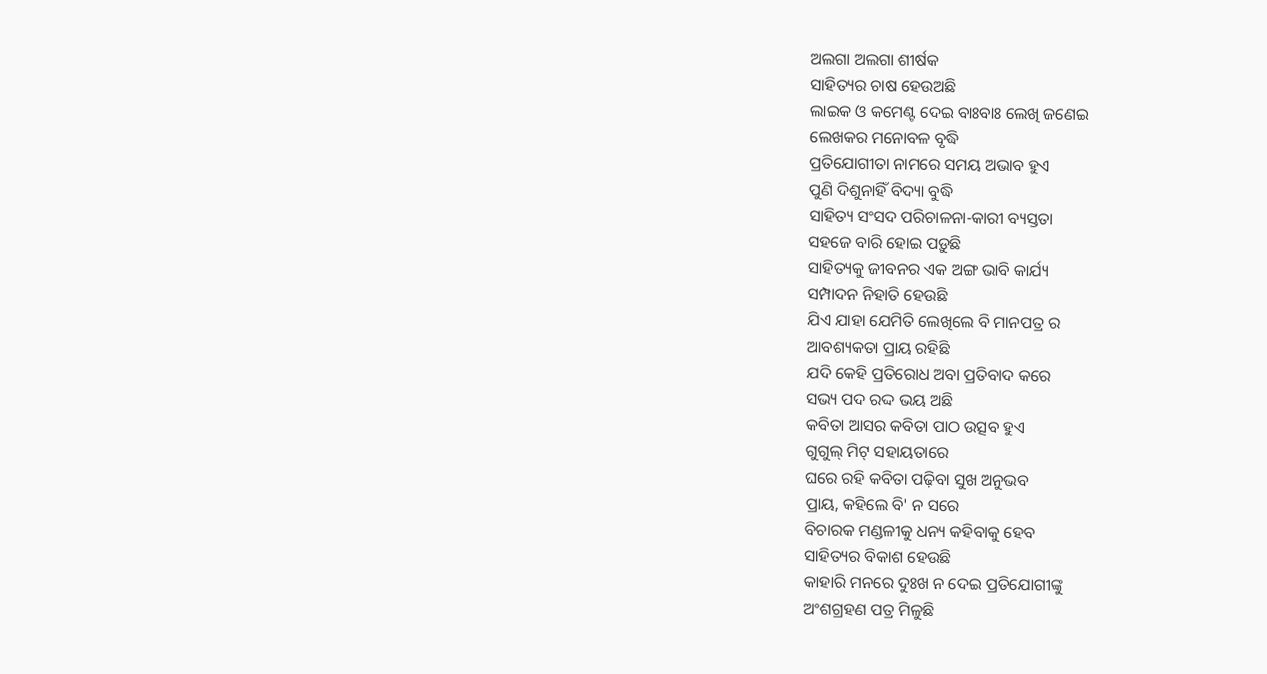ଅଲଗା ଅଲଗା ଶୀର୍ଷକ
ସାହିତ୍ୟର ଚାଷ ହେଉଅଛି
ଲାଇକ ଓ କମେଣ୍ଟ ଦେଇ ବାଃବାଃ ଲେଖି ଜଣେଇ
ଲେଖକର ମନୋବଳ ବୃଦ୍ଧି
ପ୍ରତିଯୋଗୀତା ନାମରେ ସମୟ ଅଭାବ ହୁଏ
ପୁଣି ଦିଶୁନାହିଁ ବିଦ୍ୟା ବୁଦ୍ଧି
ସାହିତ୍ୟ ସଂସଦ ପରିଚାଳନା-କାରୀ ବ୍ୟସ୍ତତା
ସହଜେ ବାରି ହୋଇ ପଡ଼ୁଛି
ସାହିତ୍ୟକୁ ଜୀବନର ଏକ ଅଙ୍ଗ ଭାବି କାର୍ଯ୍ୟ
ସମ୍ପାଦନ ନିହାତି ହେଉଛି
ଯିଏ ଯାହା ଯେମିତି ଲେଖିଲେ ବି ମାନପତ୍ର ର
ଆବଶ୍ୟକତା ପ୍ରାୟ ରହିଛି
ଯଦି କେହି ପ୍ରତିରୋଧ ଅବା ପ୍ରତିବାଦ କରେ
ସଭ୍ୟ ପଦ ରଦ୍ଦ ଭୟ ଅଛି
କବିତା ଆସର କବିତା ପାଠ ଉତ୍ସବ ହୁଏ
ଗୁଗୁଲ୍ ମିଟ୍ ସହାୟତାରେ
ଘରେ ରହି କବିତା ପଢ଼ିବା ସୁଖ ଅନୁଭବ
ପ୍ରାୟ, କହିଲେ ବି' ନ ସରେ
ବିଚାରକ ମଣ୍ଡଳୀକୁ ଧନ୍ୟ କହିବାକୁ ହେବ
ସାହିତ୍ୟର ବିକାଶ ହେଉଛି
କାହାରି ମନରେ ଦୁଃଖ ନ ଦେଇ ପ୍ରତିଯୋଗୀଙ୍କୁ
ଅଂଶଗ୍ରହଣ ପତ୍ର ମିଳୁଛି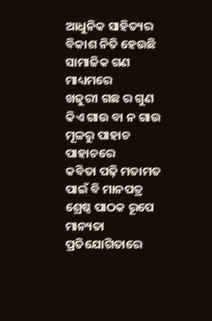ଆଧୁନିକ ସାହିତ୍ୟର ବିକାଶ ନିତି ହେଉଛି
ସାମାଜିକ ଗଣ ମାଧ୍ୟମରେ
ଖଜୁରୀ ଗଛ ର ଗୁଣ କିଏ ଗାଉ ବା ନ ଗାଉ
ମୂଳରୁ ପାହାଚ ପାହାଚରେ
କବିତା ପଢ଼ି ମତାମତ ପାଇଁ ବି ମାନପତ୍ର
ଶ୍ରେଷ୍ଠ ପାଠକ ରୂପେ ମାନ୍ୟତା
ପ୍ରତିଯୋଗିତାରେ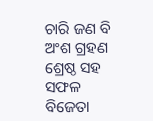ଚାରି ଜଣ ବି ଅଂଶ ଗ୍ରହଣ
ଶ୍ରେଷ୍ଠ ସହ ସଫଳ ବିଜେତା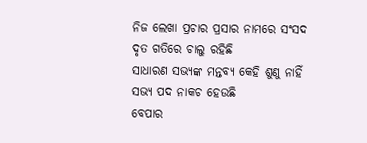ନିଜ ଲେଖା ପ୍ରଚାର ପ୍ରସାର ନାମରେ ସଂସଦ
ଦୃତ ଗତିରେ ଚାଲୁ ରହିଛି
ସାଧାରଣ ସଭ୍ୟଙ୍କ ମନ୍ତବ୍ୟ କେହି ଶୁଣୁ ନାହିଁ
ସଭ୍ୟ ପଦ ନାକଚ ହେଉଛି
ବେପାର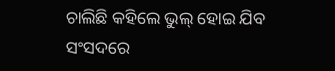ଚାଲିଛି କହିଲେ ଭୁଲ୍ ହୋଇ ଯିବ
ସଂସଦରେ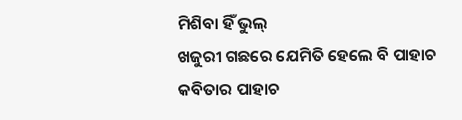ମିଶିବା ହିଁ ଭୁଲ୍
ଖଜୁରୀ ଗଛରେ ଯେମିତି ହେଲେ ବି ପାହାଚ
କବିତାର ପାହାଚ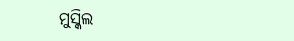ମୁସ୍କିଲ